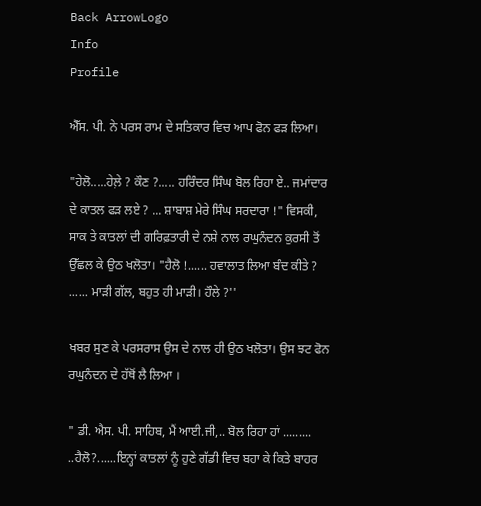Back ArrowLogo
Info
Profile

ਐੱਸ. ਪੀ. ਨੇ ਪਰਸ ਰਾਮ ਦੇ ਸਤਿਕਾਰ ਵਿਚ ਆਪ ਫੋਨ ਫੜ ਲਿਆ।

"ਹੇਲੋ.....ਹੇਲ਼ੇ ? ਕੌਣ ?..... ਹਰਿੰਦਰ ਸਿੰਘ ਬੋਲ ਰਿਹਾ ਏ.. ਜਮਾਂਦਾਰ ਦੇ ਕਾਤਲ ਫੜ ਲਏ ? ... ਸ਼ਾਬਾਸ਼ ਮੇਰੇ ਸਿੰਘ ਸਰਦਾਰਾ !" ਵਿਸਕੀ, ਸਾਕ ਤੇ ਕਾਤਲਾਂ ਦੀ ਗਰਿਫ਼ਤਾਰੀ ਦੇ ਨਸ਼ੇ ਨਾਲ ਰਘੁਨੰਦਨ ਕੁਰਸੀ ਤੋਂ ਉੱਛਲ ਕੇ ਉਠ ਖਲੋਤਾ। "ਹੈਲੋ !...... ਹਵਾਲਾਤ ਲਿਆ ਬੰਦ ਕੀਤੇ ? ...... ਮਾੜੀ ਗੱਲ, ਬਹੁਤ ਹੀ ਮਾੜੀ। ਹੌਲੇ ?''

ਖਬਰ ਸੁਣ ਕੇ ਪਰਸਰਾਸ ਉਸ ਦੇ ਨਾਲ ਹੀ ਉਠ ਖਲੋਤਾ। ਉਸ ਝਟ ਫੋਨ ਰਘੁਨੰਦਨ ਦੇ ਹੱਥੋਂ ਲੈ ਲਿਆ ।

" ਡੀ. ਐਸ. ਪੀ. ਸਾਹਿਬ, ਮੈਂ ਆਈ.ਜੀ,.. ਬੋਲ ਰਿਹਾ ਹਾਂ ......... ..ਹੈਲੋ?......ਇਨ੍ਹਾਂ ਕਾਤਲਾਂ ਨੂੰ ਹੁਣੇ ਗੱਡੀ ਵਿਚ ਬਹਾ ਕੇ ਕਿਤੇ ਬਾਹਰ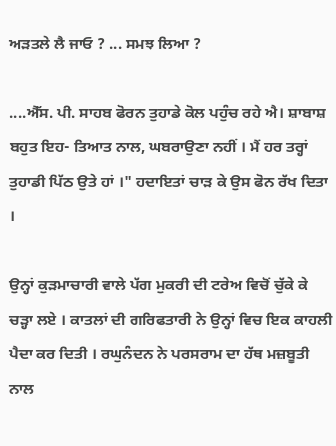ਅੜਤਲੇ ਲੈ ਜਾਓ ? ... ਸਮਝ ਲਿਆ ?

....ਐੱਸ. ਪੀ. ਸਾਹਬ ਫੋਰਨ ਤੁਹਾਡੇ ਕੋਲ ਪਹੁੰਚ ਰਹੇ ਐ। ਸ਼ਾਬਾਸ਼ ਬਹੁਤ ਇਹ- ਤਿਆਤ ਨਾਲ, ਘਬਰਾਉਣਾ ਨਹੀਂ । ਮੈਂ ਹਰ ਤਰ੍ਹਾਂ ਤੁਹਾਡੀ ਪਿੱਠ ਉਤੇ ਹਾਂ ।" ਹਦਾਇਤਾਂ ਚਾੜ ਕੇ ਉਸ ਫੋਨ ਰੱਖ ਦਿਤਾ ।

ਉਨ੍ਹਾਂ ਕੁੜਮਾਚਾਰੀ ਵਾਲੇ ਪੱਗ ਮੁਕਰੀ ਦੀ ਟਰੇਅ ਵਿਚੋਂ ਚੁੱਕੇ ਕੇ ਚੜ੍ਹਾ ਲਏ । ਕਾਤਲਾਂ ਦੀ ਗਰਿਫਤਾਰੀ ਨੇ ਉਨ੍ਹਾਂ ਵਿਚ ਇਕ ਕਾਹਲੀ ਪੈਦਾ ਕਰ ਦਿਤੀ । ਰਘੁਨੰਦਨ ਨੇ ਪਰਸਰਾਮ ਦਾ ਹੱਥ ਮਜ਼ਬੂਤੀ ਨਾਲ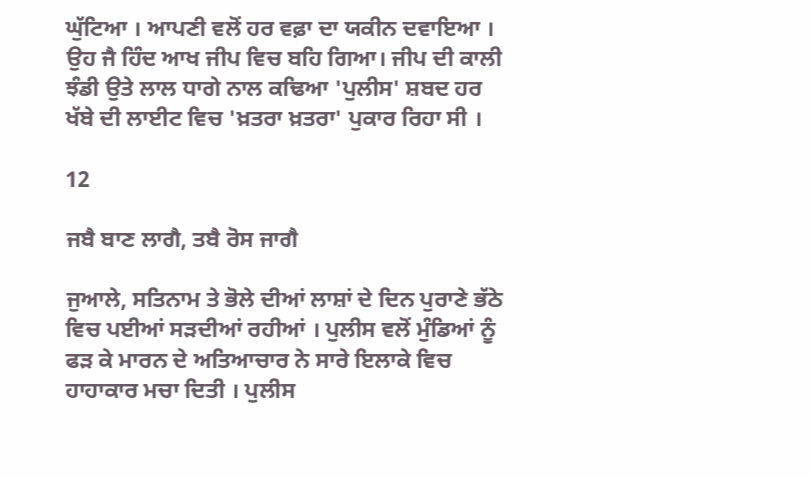ਘੁੱਟਿਆ । ਆਪਣੀ ਵਲੋਂ ਹਰ ਵਫ਼ਾ ਦਾ ਯਕੀਨ ਦਵਾਇਆ । ਉਹ ਜੈ ਹਿੰਦ ਆਖ ਜੀਪ ਵਿਚ ਬਹਿ ਗਿਆ। ਜੀਪ ਦੀ ਕਾਲੀ ਝੰਡੀ ਉਤੇ ਲਾਲ ਧਾਗੇ ਨਾਲ ਕਢਿਆ 'ਪੁਲੀਸ' ਸ਼ਬਦ ਹਰ ਖੱਬੇ ਦੀ ਲਾਈਟ ਵਿਚ 'ਖ਼ਤਰਾ ਖ਼ਤਰਾ' ਪੁਕਾਰ ਰਿਹਾ ਸੀ ।

12

ਜਬੈ ਬਾਣ ਲਾਗੈ, ਤਬੈ ਰੋਸ ਜਾਗੈ

ਜੁਆਲੇ, ਸਤਿਨਾਮ ਤੇ ਭੋਲੇ ਦੀਆਂ ਲਾਸ਼ਾਂ ਦੇ ਦਿਨ ਪੁਰਾਣੇ ਭੱਠੇ ਵਿਚ ਪਈਆਂ ਸੜਦੀਆਂ ਰਹੀਆਂ । ਪੁਲੀਸ ਵਲੋਂ ਮੁੰਡਿਆਂ ਨੂੰ ਫੜ ਕੇ ਮਾਰਨ ਦੇ ਅਤਿਆਚਾਰ ਨੇ ਸਾਰੇ ਇਲਾਕੇ ਵਿਚ ਹਾਹਾਕਾਰ ਮਚਾ ਦਿਤੀ । ਪੁਲੀਸ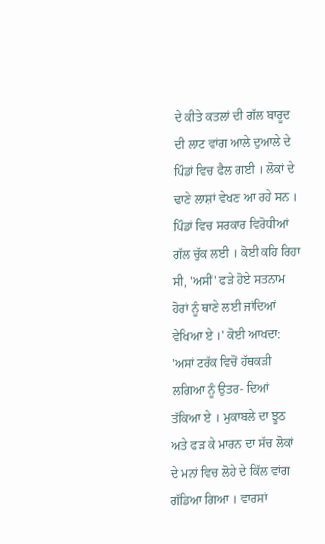ਦੇ ਕੀਤੇ ਕਤਲਾਂ ਦੀ ਗੱਲ ਬਾਰੂਦ ਦੀ ਲਾਟ ਵਾਂਗ ਆਲੇ ਦੁਆਲੇ ਦੇ ਪਿੰਡਾਂ ਵਿਚ ਫੈਲ ਗਈ । ਲੋਕਾਂ ਦੇ ਢਾਣੇ ਲਾਸ਼ਾਂ ਵੇਖਣ ਆ ਰਹੇ ਸਨ । ਪਿੰਡਾਂ ਵਿਚ ਸਰਕਾਰ ਵਿਰੋਧੀਆਂ ਗੱਲ ਚੁੱਕ ਲਈ । ਕੋਈ ਕਹਿ ਰਿਹਾ ਸੀ, 'ਅਸੀਂ' ਫੜੇ ਹੋਏ ਸਤਨਾਮ ਹੋਰਾਂ ਨੂੰ ਥਾਣੇ ਲਈ ਜਾਂਦਿਆਂ ਵੇਖਿਆ ਏ ।' ਕੋਈ ਆਖਦਾ: 'ਅਸਾਂ ਟਰੱਕ ਵਿਚੋਂ ਹੱਥਕੜੀ ਲਗਿਆ ਨੂੰ ਉਤਰ- ਦਿਆਂ ਤੱਕਿਆ ਏ । ਮੁਕਾਬਲੇ ਦਾ ਝੂਠ ਅਤੇ ਫੜ ਕੇ ਮਾਰਨ ਦਾ ਸੱਚ ਲੋਕਾਂ ਦੇ ਮਨਾਂ ਵਿਚ ਲੋਹੇ ਦੇ ਕਿੱਲ ਵਾਂਗ ਗੱਡਿਆ ਗਿਆ । ਵਾਰਸਾਂ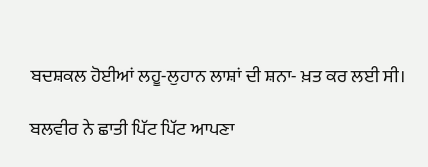ਬਦਸ਼ਕਲ ਹੋਈਆਂ ਲਹੂ-ਲੁਹਾਨ ਲਾਸ਼ਾਂ ਦੀ ਸ਼ਨਾ- ਖ਼ਤ ਕਰ ਲਈ ਸੀ।

ਬਲਵੀਰ ਨੇ ਛਾਤੀ ਪਿੱਟ ਪਿੱਟ ਆਪਣਾ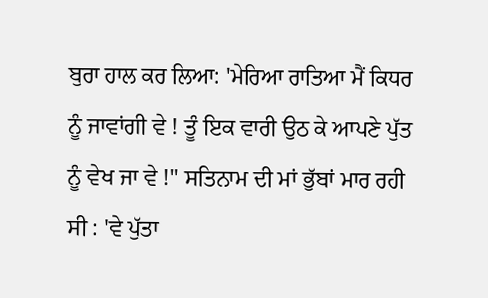ਬੁਰਾ ਹਾਲ ਕਰ ਲਿਆ: 'ਮੇਰਿਆ ਰਾਤਿਆ ਮੈਂ ਕਿਧਰ ਨੂੰ ਜਾਵਾਂਗੀ ਵੇ ! ਤੂੰ ਇਕ ਵਾਰੀ ਉਠ ਕੇ ਆਪਣੇ ਪੁੱਤ ਨੂੰ ਵੇਖ ਜਾ ਵੇ !" ਸਤਿਨਾਮ ਦੀ ਮਾਂ ਭੁੱਬਾਂ ਮਾਰ ਰਹੀ ਸੀ : 'ਵੇ ਪੁੱਤਾ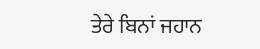ਤੇਰੇ ਬਿਨਾਂ ਜਹਾਨ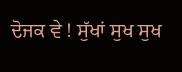ਦੋਜਕ ਵੇ ! ਸੁੱਖਾਂ ਸੁਖ ਸੁਖ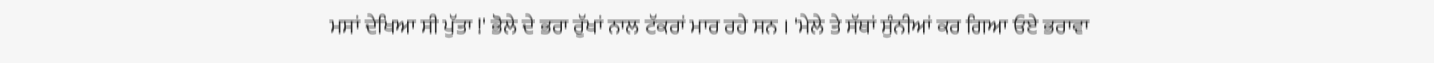ਮਸਾਂ ਦੇਖਿਆ ਸੀ ਪੁੱਤਾ !' ਭੋਲੇ ਦੇ ਭਰਾ ਰੁੱਖਾਂ ਨਾਲ ਟੱਕਰਾਂ ਮਾਰ ਰਹੇ ਸਨ । 'ਮੇਲੇ ਤੇ ਸੱਥਾਂ ਸੁੰਨੀਆਂ ਕਰ ਗਿਆ ਓਏ ਭਰਾਵਾ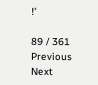!'

89 / 361
Previous
Next